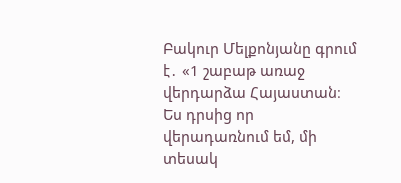Բակուր Մելքոնյանը գրում է․ «1 շաբաթ առաջ վերդարձա Հայաստան։ Ես դրսից որ վերադառնում եմ, մի տեսակ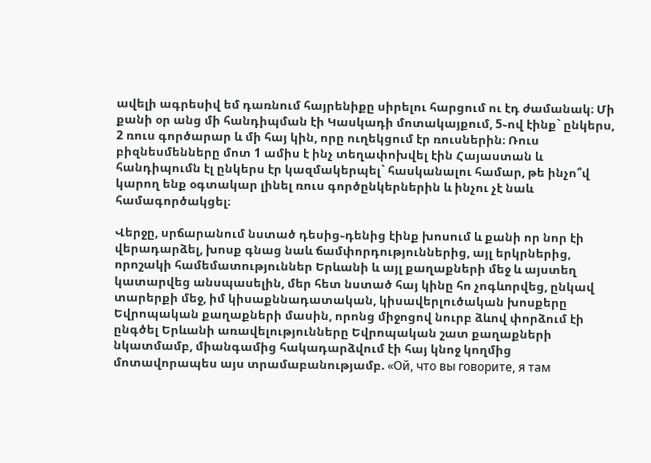ավելի ագրեսիվ եմ դառնում հայրենիքը սիրելու հարցում ու էդ ժամանակ։ Մի քանի օր անց մի հանդիպման էի Կասկադի մոտակայքում, 5֊ով էինք` ընկերս, 2 ռուս գործարար և մի հայ կին, որը ուղեկցում էր ռուսներին։ Ռուս բիզնեսմենները մոտ 1 ամիս է ինչ տեղափոխվել էին Հայաստան և հանդիպումն էլ ընկերս էր կազմակերպել` հասկանալու համար, թե ինչո՞վ կարող ենք օգտակար լինել ռուս գործընկերներին և ինչու չէ նաև համագործակցել։

Վերջը, սրճարանում նստած դեսից֊դենից էինք խոսում և քանի որ նոր էի վերադարձել, խոսք գնաց նաև ճամփորդություններից, այլ երկրներից, որոշակի համեմատություններ Երևանի և այլ քաղաքների մեջ և այստեղ կատարվեց անսպասելին, մեր հետ նստած հայ կինը հո չոգևորվեց, ընկավ տարերքի մեջ, իմ կիսաքննադատական, կիսավերլուծական խոսքերը Եվրոպական քաղաքների մասին, որոնց միջոցով նուրբ ձևով փորձում էի ընգծել Երևանի առավելությունները Եվրոպական շատ քաղաքների նկատմամբ, միանգամից հակադարձվում էի հայ կնոջ կողմից մոտավորապես այս տրամաբանությամբ. «Ой, что вы говорите, я там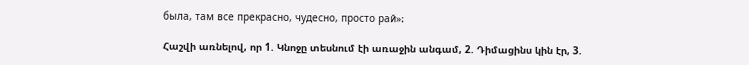была, там все прекрасно, чудесно, просто рай»։

Հաշվի առնելով, որ 1. Կնոջը տեսնում էի առաջին անգամ, 2. Դիմացինս կին էր, 3.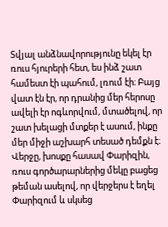Տվյալ անձնավորությունը եկել էր ռուս հյուրերի հետ, ես ինձ շատ համեստ էի պահում, լռում էի։ Բայց վատ էն էր, որ դրանից մեր հերոսը ավելի էր ոգևորվում, մտածելով, որ շատ խելացի մտքեր է ասում, ինքը մեր միջի աշխարհ տեսած դեմքն է։ Վերջը, խոսքը հասավ Փարիզին, ռուս գործարարներից մեկը բացեց թեման ասելով, որ վերջերս է եղել Փարիզում և սկսեց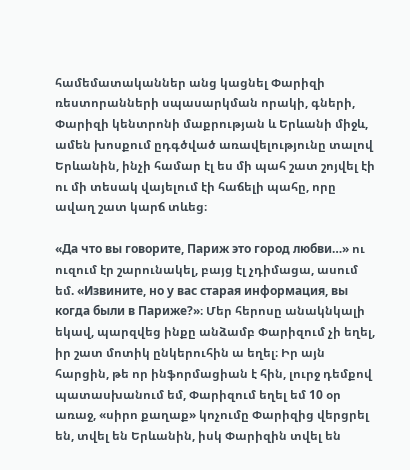համեմատականներ անց կացնել Փարիզի ռեստորանների սպասարկման որակի, գների, Փարիզի կենտրոնի մաքրության և Երևանի միջև, ամեն խոսքում ըդգծված առավելությունը տալով Երևանին, ինչի համար էլ ես մի պահ շատ շոյվել էի ու մի տեսակ վայելում էի հաճելի պահը, որը ավաղ շատ կարճ տևեց։

«Да что вы говорите, Париж это город любви…» ու ուզում էր շարունակել, բայց էլ չդիմացա, ասում եմ. «Извините, но у вас старая информация, вы когда были в Париже?»։ Մեր հերոսը անակնկալի եկավ, պարզվեց ինքը անձամբ Փարիզում չի եղել, իր շատ մոտիկ ընկերուհին ա եղել։ Իր այն հարցին, թե որ ինֆորմացիան է հին, լուրջ դեմքով պատասխանում եմ, Փարիզում եղել եմ 10 օր առաջ, «սիրո քաղաք» կոչումը Փարիզից վերցրել են, տվել են Երևանին, իսկ Փարիզին տվել են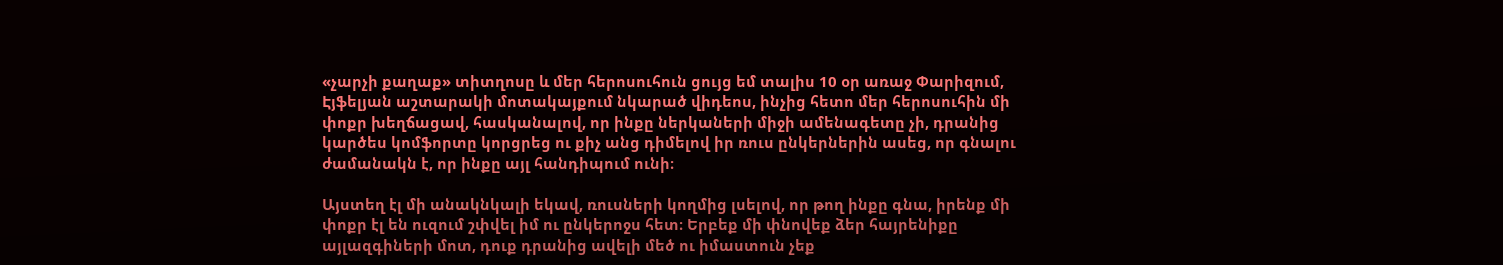«չարչի քաղաք» տիտղոսը և մեր հերոսուհուն ցույց եմ տալիս 10 օր առաջ Փարիզում, Էյֆելյան աշտարակի մոտակայքում նկարած վիդեոս, ինչից հետո մեր հերոսուհին մի փոքր խեղճացավ, հասկանալով, որ ինքը ներկաների միջի ամենագետը չի, դրանից կարծես կոմֆորտը կորցրեց ու քիչ անց դիմելով իր ռուս ընկերներին ասեց, որ գնալու ժամանակն է, որ ինքը այլ հանդիպում ունի։

Այստեղ էլ մի անակնկալի եկավ, ռուսների կողմից լսելով, որ թող ինքը գնա, իրենք մի փոքր էլ են ուզում շփվել իմ ու ընկերոջս հետ։ Երբեք մի փնովեք ձեր հայրենիքը այլազգիների մոտ, դուք դրանից ավելի մեծ ու իմաստուն չեք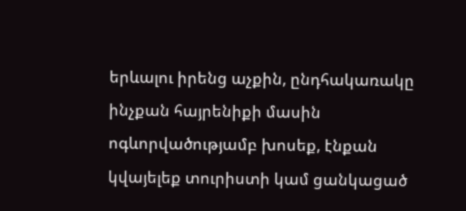երևալու իրենց աչքին, ընդհակառակը ինչքան հայրենիքի մասին ոգևորվածությամբ խոսեք, էնքան կվայելեք տուրիստի կամ ցանկացած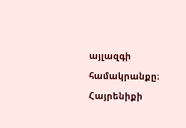այլազգի համակրանքը։ Հայրենիքի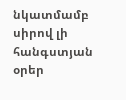նկատմամբ սիրով լի հանգստյան օրեր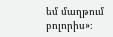եմ մաղթում բոլորիս»։